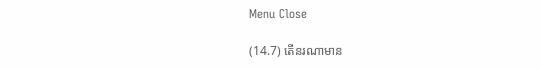Menu Close

(14.7) តើនរណាមាន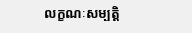លក្ខណៈសម្បត្តិ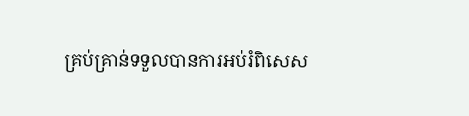គ្រប់គ្រាន់ទទួលបានការអប់រំពិសេស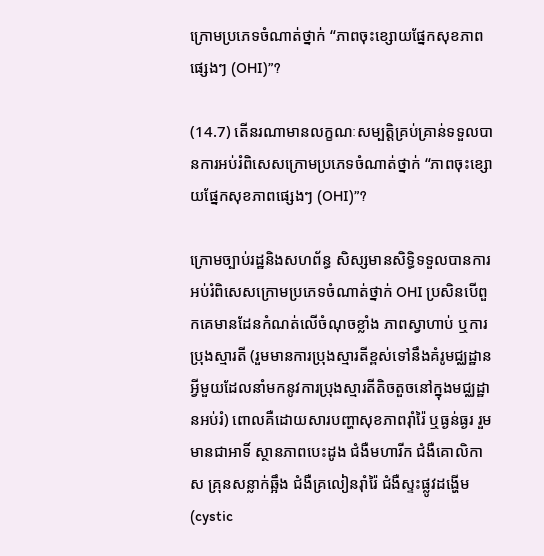ក្រោមប្រភេទចំណាត់ថ្នាក់ “ភាពចុះខ្សោយផ្នែកសុខភាពផ្សេងៗ (OHI)”?

(14.7) តើនរណាមានលក្ខណៈសម្បត្តិគ្រប់គ្រាន់ទទួលបានការអប់រំពិសេសក្រោមប្រភេទចំណាត់ថ្នាក់ “ភាពចុះខ្សោយផ្នែកសុខភាពផ្សេងៗ (OHI)”?

ក្រោមច្បាប់រដ្ឋនិងសហព័ន្ធ សិស្សមានសិទ្ធិទទួលបានការអប់រំពិសេសក្រោមប្រភេទចំណាត់ថ្នាក់ OHI ប្រសិនបើពួកគេមានដែនកំណត់លើចំណុចខ្លាំង ភាពស្វាហាប់ ឬការប្រុងស្មារតី (រួមមានការប្រុងស្មារតីខ្ពស់ទៅនឹងគំរូមជ្ឈដ្ឋានអ្វីមួយដែលនាំមកនូវការប្រុងស្មារតីតិចតួចនៅក្នុងមជ្ឈដ្ឋានអប់រំ) ពោលគឺដោយសារបញ្ហាសុខភាពរ៉ាំរ៉ៃ ឬធ្ងន់ធ្ងរ រួមមានជាអាទិ៍ ស្ថានភាពបេះដូង ជំងឺមហារីក ជំងឺគោលិកាស គ្រុនសន្លាក់ឆ្អឹង ជំងឺគ្រលៀនរ៉ាំរ៉ៃ ជំងឺស្ទះផ្លូវដង្ហើម (cystic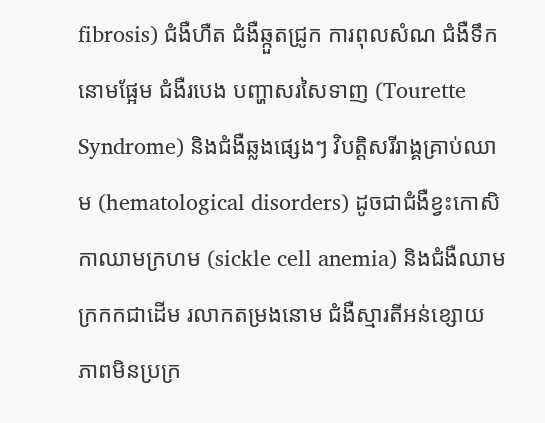fibrosis) ជំងឺហឺត ជំងឺឆ្កួតជ្រូក ការពុលសំណ ជំងឺទឹកនោមផ្អែម ជំងឺរបេង បញ្ហាសរសៃទាញ (Tourette Syndrome) និងជំងឺឆ្លងផ្សេងៗ វិបត្តិសរីរាង្គគ្រាប់ឈាម (hematological disorders) ដូចជាជំងឺខ្វះកោសិកាឈាមក្រហម (sickle cell anemia) និងជំងឺឈាមក្រកកជាដើម រលាកតម្រងនោម ជំងឺស្មារតីអន់ខ្សោយ ភាពមិនប្រក្រ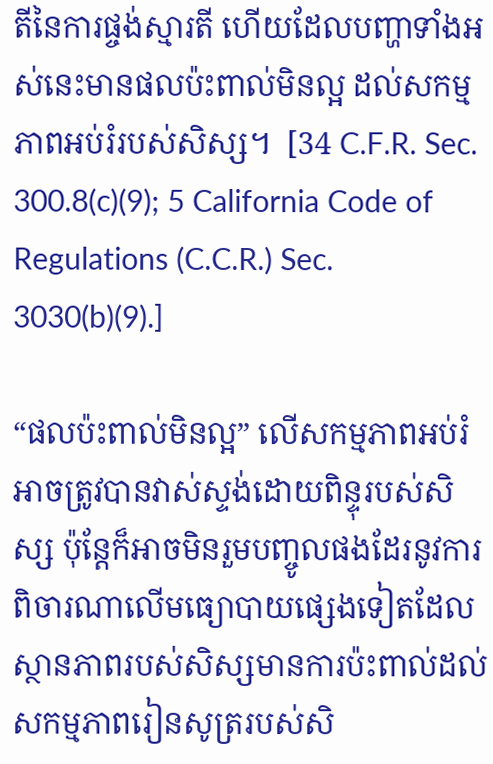តីនៃការផ្ចង់ស្មារតី ហើយដែលបញ្ហាទាំងអស់នេះមានផលប៉ះពាល់មិនល្អ ដល់សកម្មភាពអប់រំរបស់សិស្ស។  [34 C.F.R. Sec. 300.8(c)(9); 5 California Code of Regulations (C.C.R.) Sec. 3030(b)(9).]

“ផលប៉ះពាល់មិនល្អ” លើសកម្មភាពអប់រំ អាចត្រូវបានវាស់ស្ទង់ដោយពិន្ទុរបស់សិស្ស ប៉ុន្តែក៏អាចមិនរួមបញ្ចូលផងដែរនូវការពិចារណាលើមធ្យោបាយផ្សេងទៀតដែលស្ថានភាពរបស់សិស្សមានការប៉ះពាល់ដល់សកម្មភាពរៀនសូត្ររបស់សិ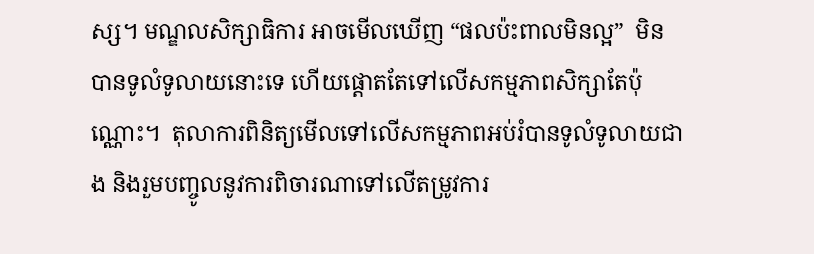ស្ស។ មណ្ឌលសិក្សាធិការ អាចមើលឃើញ “ផលប៉ះពាលមិនល្អ”  មិនបានទូលំទូលាយនោះទេ ហើយផ្តោតតែទៅលើសកម្មភាពសិក្សាតែប៉ុណ្ណោះ។  តុលាការពិនិត្យមើលទៅលើសកម្មភាពអប់រំបានទូលំទូលាយជាង និងរួមបញ្ចូលនូវការពិចារណាទៅលើតម្រូវការ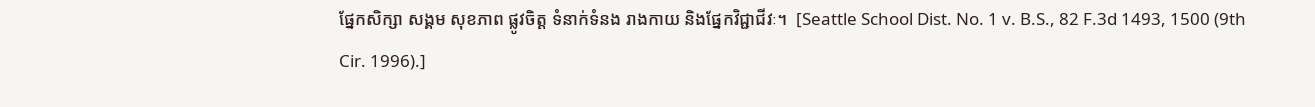ផ្នែកសិក្សា សង្គម សុខភាព ផ្លូវចិត្ត ទំនាក់ទំនង រាងកាយ និងផ្នែកវិជ្ជាជីវៈ។  [Seattle School Dist. No. 1 v. B.S., 82 F.3d 1493, 1500 (9th Cir. 1996).]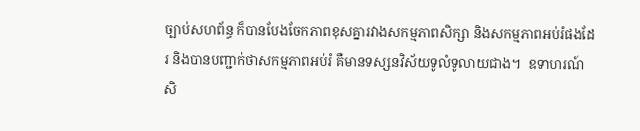ច្បាប់សហព័ន្ធ ក៏បានបែងចែកភាពខុសគ្នារវាងសកម្មភាពសិក្សា និងសកម្មភាពអប់រំផងដែរ និងបានបញ្ជាក់ថាសកម្មភាពអប់រំ គឺមានទស្សនវិស័យទូលំទូលាយជាង។  ឧទាហរណ៍ សិ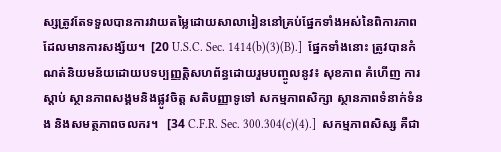ស្សត្រូវតែទទួលបានការវាយតម្លៃដោយសាលារៀននៅគ្រប់ផ្នែកទាំងអស់នៃពិការភាពដែលមានការសង្ស័យ។  [20 U.S.C. Sec. 1414(b)(3)(B).]  ផ្នែកទាំងនោះ ត្រូវបានកំណត់និយមន័យដោយបទប្បញ្ញត្តិសហព័ន្ធដោយរួមបញ្ចូលនូវ៖ សុខភាព គំហើញ ការស្តាប់ ស្ថានភាពសង្គមនិងផ្លូវចិត្ត សតិបញ្ញាទូទៅ សកម្មភាពសិក្សា ស្ថានភាពទំនាក់ទំនង និងសមត្ថភាពចលករ។   [34 C.F.R. Sec. 300.304(c)(4).]  សកម្មភាពសិស្ស គឺជា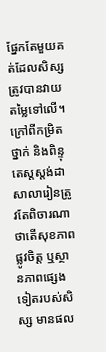ផ្នែកតែមួយគត់ដែលសិស្សត្រូវបានវាយតម្លៃទៅលើ។  ក្រៅពីកម្រិតថ្នាក់ និងពិន្ទុតេស្តស្តង់ដា សាលារៀនត្រូវតែពិចារណាថាតើសុខភាពផ្លូវចិត្ត ឬស្ថានភាពផ្សេងទៀតរបស់សិស្ស មានផល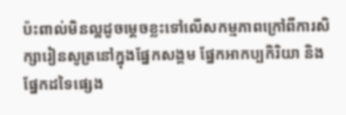ប៉ះពាល់មិនល្អដូចម្តេចខ្លះទៅលើសកម្មភាពក្រៅពីការសិក្សារៀនសូត្រនៅក្នុងផ្នែកសង្គម ផ្នែកអាកប្បកិរិយា និងផ្នែកដទៃផ្សេង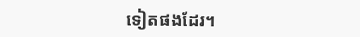ទៀតផងដែរ។